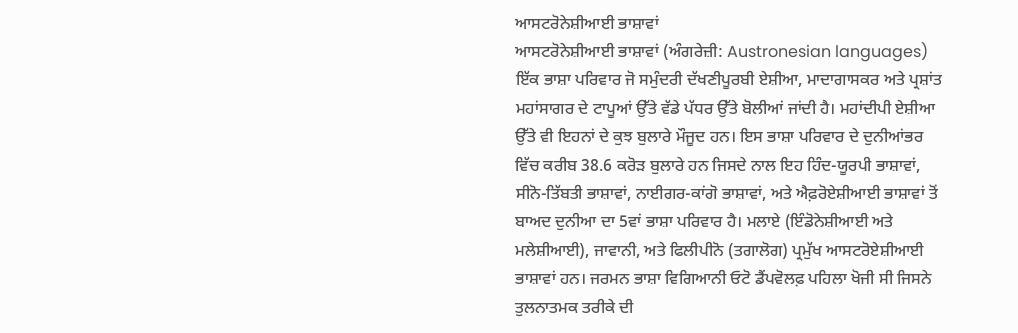ਆਸਟਰੋਨੇਸ਼ੀਆਈ ਭਾਸ਼ਾਵਾਂ
ਆਸਟਰੋਨੇਸ਼ੀਆਈ ਭਾਸ਼ਾਵਾਂ (ਅੰਗਰੇਜ਼ੀ: Austronesian languages) ਇੱਕ ਭਾਸ਼ਾ ਪਰਿਵਾਰ ਜੋ ਸਮੁੰਦਰੀ ਦੱਖਣੀਪੂਰਬੀ ਏਸ਼ੀਆ, ਮਾਦਾਗਾਸਕਰ ਅਤੇ ਪ੍ਰਸ਼ਾਂਤ ਮਹਾਂਸਾਗਰ ਦੇ ਟਾਪੂਆਂ ਉੱਤੇ ਵੱਡੇ ਪੱਧਰ ਉੱਤੇ ਬੋਲੀਆਂ ਜਾਂਦੀ ਹੈ। ਮਹਾਂਦੀਪੀ ਏਸ਼ੀਆ ਉੱਤੇ ਵੀ ਇਹਨਾਂ ਦੇ ਕੁਝ ਬੁਲਾਰੇ ਮੌਜੂਦ ਹਨ। ਇਸ ਭਾਸ਼ਾ ਪਰਿਵਾਰ ਦੇ ਦੁਨੀਆਂਭਰ ਵਿੱਚ ਕਰੀਬ 38.6 ਕਰੋੜ ਬੁਲਾਰੇ ਹਨ ਜਿਸਦੇ ਨਾਲ ਇਹ ਹਿੰਦ-ਯੂਰਪੀ ਭਾਸ਼ਾਵਾਂ, ਸੀਨੋ-ਤਿੱਬਤੀ ਭਾਸ਼ਾਵਾਂ, ਨਾਈਗਰ-ਕਾਂਗੋ ਭਾਸ਼ਾਵਾਂ, ਅਤੇ ਐਫ਼ਰੋਏਸ਼ੀਆਈ ਭਾਸ਼ਾਵਾਂ ਤੋਂ ਬਾਅਦ ਦੁਨੀਆ ਦਾ 5ਵਾਂ ਭਾਸ਼ਾ ਪਰਿਵਾਰ ਹੈ। ਮਲਾਏ (ਇੰਡੋਨੇਸ਼ੀਆਈ ਅਤੇ ਮਲੇਸ਼ੀਆਈ), ਜਾਵਾਨੀ, ਅਤੇ ਫਿਲੀਪੀਨੋ (ਤਗਾਲੋਗ) ਪ੍ਰਮੁੱਖ ਆਸਟਰੋਏਸ਼ੀਆਈ ਭਾਸ਼ਾਵਾਂ ਹਨ। ਜਰਮਨ ਭਾਸ਼ਾ ਵਿਗਿਆਨੀ ਓਟੋ ਡੈਂਪਵੋਲਫ਼ ਪਹਿਲਾ ਖੋਜੀ ਸੀ ਜਿਸਨੇ ਤੁਲਨਾਤਮਕ ਤਰੀਕੇ ਦੀ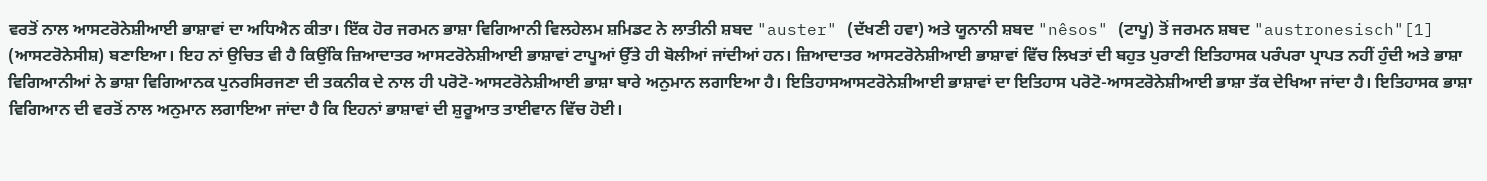ਵਰਤੋਂ ਨਾਲ ਆਸਟਰੋਨੇਸ਼ੀਆਈ ਭਾਸ਼ਾਵਾਂ ਦਾ ਅਧਿਐਨ ਕੀਤਾ। ਇੱਕ ਹੋਰ ਜਰਮਨ ਭਾਸ਼ਾ ਵਿਗਿਆਨੀ ਵਿਲਹੇਲਮ ਸ਼ਮਿਡਟ ਨੇ ਲਾਤੀਨੀ ਸ਼ਬਦ "auster" (ਦੱਖਣੀ ਹਵਾ) ਅਤੇ ਯੂਨਾਨੀ ਸ਼ਬਦ "nêsos" (ਟਾਪੂ) ਤੋਂ ਜਰਮਨ ਸ਼ਬਦ "austronesisch"[1] (ਆਸਟਰੋਨੇਸੀਸ਼) ਬਣਾਇਆ। ਇਹ ਨਾਂ ਉਚਿਤ ਵੀ ਹੈ ਕਿਉਂਕਿ ਜ਼ਿਆਦਾਤਰ ਆਸਟਰੋਨੇਸ਼ੀਆਈ ਭਾਸ਼ਾਵਾਂ ਟਾਪੂਆਂ ਉੱਤੇ ਹੀ ਬੋਲੀਆਂ ਜਾਂਦੀਆਂ ਹਨ। ਜ਼ਿਆਦਾਤਰ ਆਸਟਰੋਨੇਸ਼ੀਆਈ ਭਾਸ਼ਾਵਾਂ ਵਿੱਚ ਲਿਖਤਾਂ ਦੀ ਬਹੁਤ ਪੁਰਾਣੀ ਇਤਿਹਾਸਕ ਪਰੰਪਰਾ ਪ੍ਰਾਪਤ ਨਹੀਂ ਹੁੰਦੀ ਅਤੇ ਭਾਸ਼ਾ ਵਿਗਿਆਨੀਆਂ ਨੇ ਭਾਸ਼ਾ ਵਿਗਿਆਨਕ ਪੁਨਰਸਿਰਜਣਾ ਦੀ ਤਕਨੀਕ ਦੇ ਨਾਲ ਹੀ ਪਰੋਟੋ-ਆਸਟਰੋਨੇਸ਼ੀਆਈ ਭਾਸ਼ਾ ਬਾਰੇ ਅਨੁਮਾਨ ਲਗਾਇਆ ਹੈ। ਇਤਿਹਾਸਆਸਟਰੋਨੇਸ਼ੀਆਈ ਭਾਸ਼ਾਵਾਂ ਦਾ ਇਤਿਹਾਸ ਪਰੋਟੋ-ਆਸਟਰੋਨੇਸ਼ੀਆਈ ਭਾਸ਼ਾ ਤੱਕ ਦੇਖਿਆ ਜਾਂਦਾ ਹੈ। ਇਤਿਹਾਸਕ ਭਾਸ਼ਾ ਵਿਗਿਆਨ ਦੀ ਵਰਤੋਂ ਨਾਲ ਅਨੁਮਾਨ ਲਗਾਇਆ ਜਾਂਦਾ ਹੈ ਕਿ ਇਹਨਾਂ ਭਾਸ਼ਾਵਾਂ ਦੀ ਸ਼ੁਰੂਆਤ ਤਾਈਵਾਨ ਵਿੱਚ ਹੋਈ।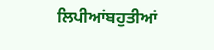ਲਿਪੀਆਂਬਹੁਤੀਆਂ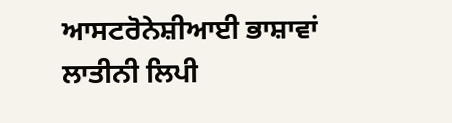ਆਸਟਰੋਨੇਸ਼ੀਆਈ ਭਾਸ਼ਾਵਾਂ ਲਾਤੀਨੀ ਲਿਪੀ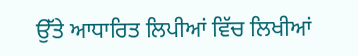ਉੱਤੇ ਆਧਾਰਿਤ ਲਿਪੀਆਂ ਵਿੱਚ ਲਿਖੀਆਂ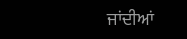ਜਾਂਦੀਆਂ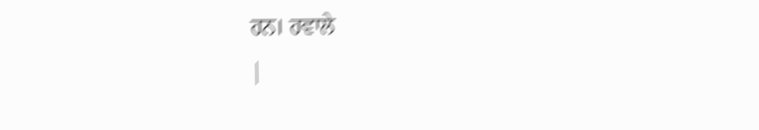ਹਨ। ਹਵਾਲੇ
|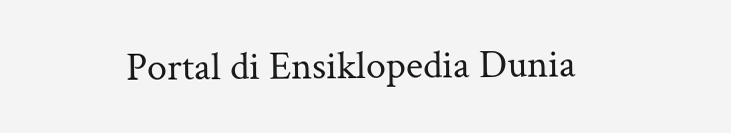Portal di Ensiklopedia Dunia